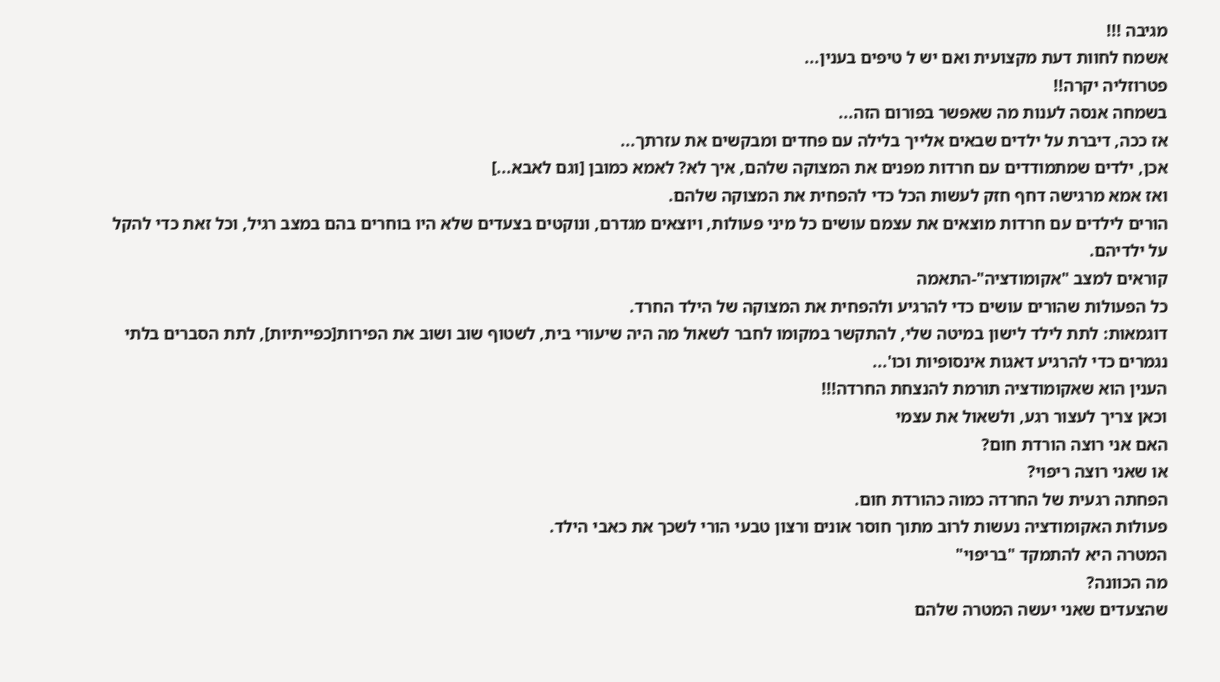מגיבה !!!
אשמח לחוות דעת מקצועית ואם יש ל טיפים בענין...
פטרוזליה יקרה!!
בשמחה אנסה לענות מה שאפשר בפורום הזה...
אז ככה, דיברת על ילדים שבאים אלייך בלילה עם פחדים ומבקשים את עזרתך...
אכן, ילדים שמתמודדים עם חרדות מפנים את המצוקה שלהם, איך לא? לאמא כמובן [וגם לאבא...]
ואז אמא מרגישה דחף חזק לעשות הכל כדי להפחית את המצוקה שלהם.
הורים לילדים עם חרדות מוצאים את עצמם עושים כל מיני פעולות, ויוצאים מגדרם, ונוקטים בצעדים שלא היו בוחרים בהם במצב רגיל, וכל זאת כדי להקל על ילדיהם.
קוראים למצב "אקומודציה"-התאמה
כל הפעולות שהורים עושים כדי להרגיע ולהפחית את המצוקה של הילד החרד.
דוגמאות: לתת לילד לישון במיטה שלי, להתקשר במקומו לחבר לשאול מה היה שיעורי בית, לשטוף שוב ושוב את הפירות[כפייתיות], לתת הסברים בלתי נגמרים כדי להרגיע דאגות אינסופיות וכו'...
הענין הוא שאקומודציה תורמת להנצחת החרדה!!!
וכאן צריך לעצור רגע, ולשאול את עצמי
האם אני רוצה הורדת חום?
או שאני רוצה ריפוי?
הפחתה רגעית של החרדה כמוה כהורדת חום.
פעולות האקומודציה נעשות לרוב מתוך חוסר אונים ורצון טבעי הורי לשכך את כאבי הילד.
המטרה היא להתמקד "בריפוי"
מה הכוונה?
שהצעדים שאני יעשה המטרה שלהם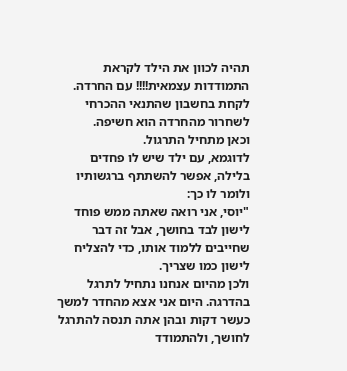תהיה לכוון את הילד לקראת התמודדות עצמאית!!!! עם החרדה.
לקחת בחשבון שהתנאי ההכרחי לשחרור מהחרדה הוא חשיפה.
וכאן מתחיל התרגול.
לדוגמא, עם ילד שיש לו פחדים בלילה, אפשר להשתתף ברגשותיו ולומר לו כך:
"יוסי, אני רואה שאתה ממש פוחד לישון לבד בחושך, אבל זה דבר שחייבים ללמוד אותו, כדי להצליח לישון כמו שצריך.
ולכן מהיום אנחנו נתחיל לתרגל בהדרגה. היום אני אצא מהחדר למשך כעשר דקות ובהן אתה תנסה להתרגל לחושך, ולהתמודד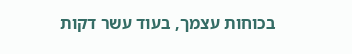בכוחות עצמך, בעוד עשר דקות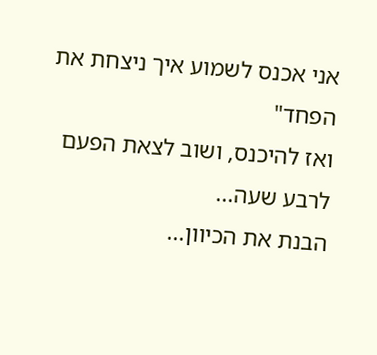אני אכנס לשמוע איך ניצחת את הפחד"
ואז להיכנס, ושוב לצאת הפעם לרבע שעה...
הבנת את הכיוון...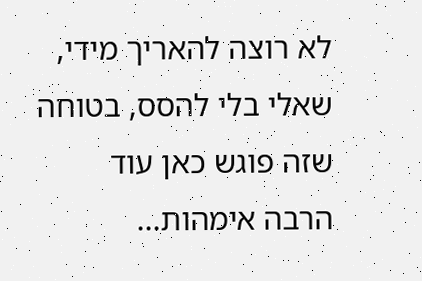לא רוצה להאריך מידי, שאלי בלי להסס, בטוחה שזה פוגש כאן עוד הרבה אימהות...